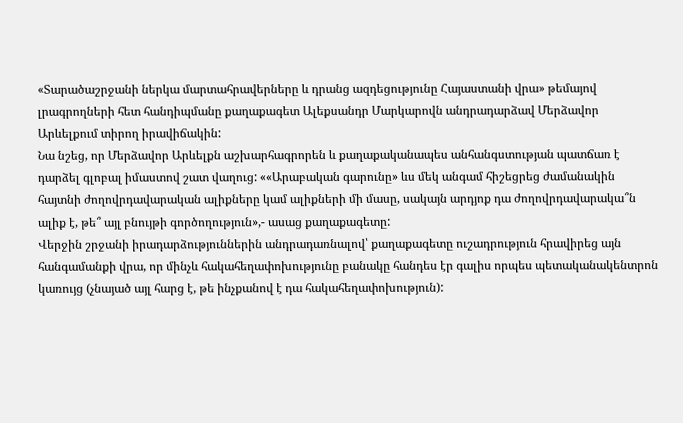«Տարածաշրջանի ներկա մարտահրավերները և դրանց ազդեցությունը Հայաստանի վրա» թեմայով լրագրողների հետ հանդիպմանը քաղաքագետ Ալեքսանդր Մարկարովն անդրադարձավ Մերձավոր Արևելքում տիրող իրավիճակին:
Նա նշեց, որ Մերձավոր Արևելքն աշխարհագրորեն և քաղաքականապես անհանգստության պատճառ է դարձել գլոբալ իմաստով շատ վաղուց: ««Արաբական գարունը» ևս մեկ անգամ հիշեցրեց ժամանակին հայտնի ժողովրդավարական ալիքները կամ ալիքների մի մասը, սակայն արդյոք դա ժողովրդավարակա՞ն ալիք է, թե՞ այլ բնույթի գործողություն»,- ասաց քաղաքագետը:
Վերջին շրջանի իրադարձություններին անդրադառնալով՝ քաղաքագետը ուշադրություն հրավիրեց այն հանգամանքի վրա, որ մինչև հակահեղափոխությունը բանակը հանդես էր գալիս որպես պետականակենտրոն կառույց (չնայած այլ հարց է, թե ինչքանով է դա հակահեղափոխություն):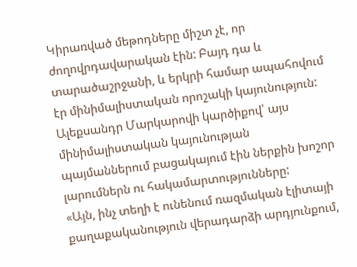Կիրառված մեթոդները միշտ չէ, որ ժողովրդավարական էին: Բայդ դա և տարածաշրջանի, և երկրի համար ապահովում էր մինիմալիստական որոշակի կայունություն: Ալեքսանդր Մարկարովի կարծիքով՝ այս մինիմալիստական կայունության պայմաններում բացակայում էին ներքին խոշոր լարումներն ու հակամարտությունները:
«Այն, ինչ տեղի է ունենում ռազմական էլիտայի քաղաքականություն վերադարձի արդյունքում,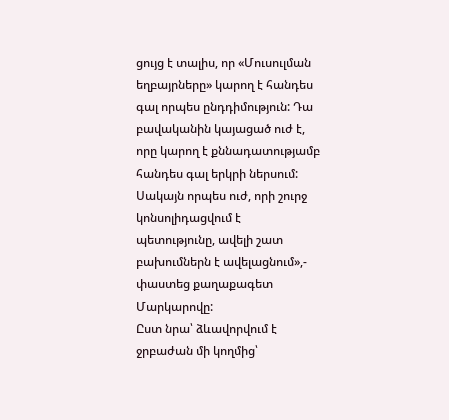ցույց է տալիս, որ «Մուսուլման եղբայրները» կարող է հանդես գալ որպես ընդդիմություն: Դա բավականին կայացած ուժ է, որը կարող է քննադատությամբ հանդես գալ երկրի ներսում: Սակայն որպես ուժ, որի շուրջ կոնսոլիդացվում է պետությունը, ավելի շատ բախումներն է ավելացնում»,- փաստեց քաղաքագետ Մարկարովը:
Ըստ նրա՝ ձևավորվում է ջրբաժան մի կողմից՝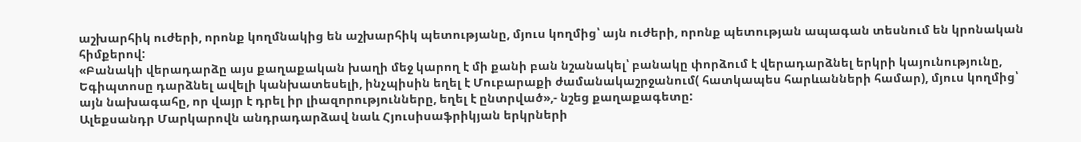աշխարհիկ ուժերի, որոնք կողմնակից են աշխարհիկ պետությանը, մյուս կողմից՝ այն ուժերի, որոնք պետության ապագան տեսնում են կրոնական հիմքերով:
«Բանակի վերադարձը այս քաղաքական խաղի մեջ կարող է մի քանի բան նշանակել՝ բանակը փորձում է վերադարձնել երկրի կայունությունը, Եգիպտոսը դարձնել ավելի կանխատեսելի, ինչպիսին եղել է Մուբարաքի ժամանակաշրջանում( հատկապես հարևանների համար), մյուս կողմից՝ այն նախագահը, որ վայր է դրել իր լիազորությունները, եղել է ընտրված»,- նշեց քաղաքագետը:
Ալեքսանդր Մարկարովն անդրադարձավ նաև Հյուսիսաֆրիկյան երկրների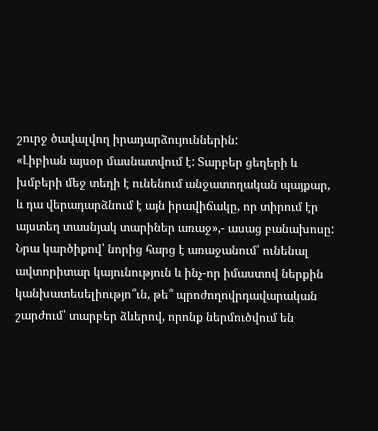շուրջ ծավալվող իրադարձույուններին:
«Լիբիան այսօր մասնատվում է: Տարբեր ցեղերի և խմբերի մեջ տեղի է ունենում անջատողական պայքար, և դա վերադարձնում է այն իրավիճակը, որ տիրում էր այստեղ տասնյակ տարիներ առաջ»,- ասաց բանախոսը:
Նրա կարծիքով՝ նորից հարց է առաջանում՝ ունենալ ավտորիտար կայունություն և ինչ-որ իմաստով ներքին կանխատեսելիությո՞ւն, թե՞ պրոժողովրդավարական շարժում՝ տարբեր ձևերով, որոնք ներմուծվում են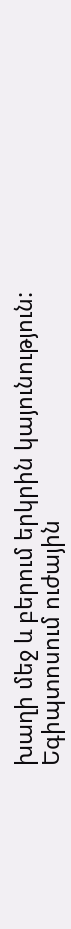խաղի մեջ և բերում երկրին կայունություն:
Եգիպտոսում ուժային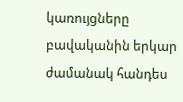կառույցները բավականին երկար ժամանակ հանդես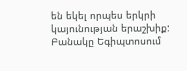են եկել որպես երկրի կայունության երաշխիք: Բանակը Եգիպտոսում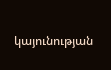կայունության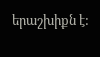երաշխիքն է: